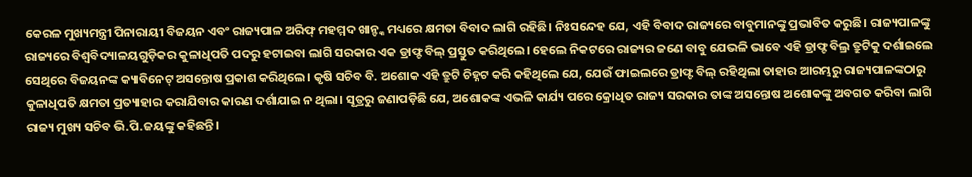କେରଳ ମୁଖ୍ୟମନ୍ତ୍ରୀ ପିନାରାୟୀ ବିଜୟନ ଏବଂ ରାଜ୍ୟପାଳ ଅରିଫ୍ ମହମ୍ମଦ ଖାନ୍ଙ୍କ ମଧ୍ୟରେ କ୍ଷମତା ବିବାଦ ଲାଗି ରହିଛି। ନିଃସନ୍ଦେହ ଯେ, ଏହି ବିବାଦ ରାଜ୍ୟରେ ବାବୁମାନଙ୍କୁ ପ୍ରଭାବିତ କରୁଛି। ରାଜ୍ୟପାଳଙ୍କୁ ରାଜ୍ୟରେ ବିଶ୍ୱବିଦ୍ୟାଳୟଗୁଡ଼ିକର କୁଳାଧିପତି ପଦରୁ ହଟାଇବା ଲାଗି ସରକାର ଏକ ଡ୍ରାଫ୍ଟ ବିଲ୍ ପ୍ରସ୍ତୁତ କରିଥିଲେ। ହେଲେ ନିକଟରେ ରାଜ୍ୟର ଜଣେ ବାବୁ ଯେଭଳି ଭାବେ ଏହି ଡ୍ରାଫ୍ଟ ବିଲ୍ର ତ୍ରୁଟିକୁ ଦର୍ଶାଇଲେ ସେଥିରେ ବିଜୟନଙ୍କ କ୍ୟାବିନେଟ୍ ଅସନ୍ତୋଷ ପ୍ରକାଶ କରିଥିଲେ। କୃଷି ସଚିବ ବି. ଅଶୋକ ଏହି ତ୍ରୁଟି ଚିହ୍ନଟ କରି କହିଥିଲେ ଯେ, ଯେଉଁ ଫାଇଲରେ ଡ୍ରାଫ୍ଟ ବିଲ୍ ରହିଥିଲା ତାହାର ଆରମ୍ଭରୁ ରାଜ୍ୟପାଳଙ୍କଠାରୁ କୁଳାଧିପତି କ୍ଷମତା ପ୍ରତ୍ୟାହାର କରାଯିବାର କାରଣ ଦର୍ଶାଯାଇ ନ ଥିଲା। ସୂତ୍ରରୁ ଜଣାପଡ଼ିଛି ଯେ, ଅଶୋକଙ୍କ ଏଭଳି କାର୍ଯ୍ୟ ପରେ କ୍ରୋଧିତ ରାଜ୍ୟ ସରକାର ତାଙ୍କ ଅସନ୍ତୋଷ ଅଶୋକଙ୍କୁ ଅବଗତ କରିବା ଲାଗି ରାଜ୍ୟ ମୁଖ୍ୟ ସଚିବ ଭି.ପି.ଜୟଙ୍କୁ କହିଛନ୍ତି।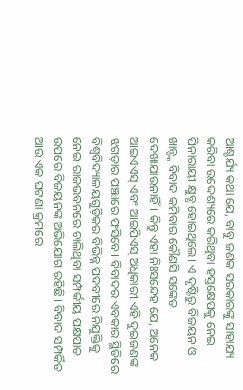ଆଶ୍ଚର୍ଯ୍ୟ କଥା ଯେ, ବାବୁ ଜଣକ ସରକାରଙ୍କୁ ସାହାଯ୍ୟ କରିବା ଉଦ୍ଦେଶ୍ୟରେ କରିଥିବା ହସ୍ତକ୍ଷେପକୁ ନେଇ ପିନାରାୟୀ କ୍ଷୁବ୍ଧ ହୋଇଥିଲେ। ଏ ଦୃଷ୍ଟିରୁ ବିଜୟନ ଓ ଖାନ୍ଙ୍କ ବିବାଦ କମିବାର କୌଣସି ସଙ୍କେତ ଦେଖାଯାଉନାହିଁ। କିନ୍ତୁ ଏହା ନିଃସନ୍ଦେହ ଯେ, ଅନେକ ଆଇଏଏସ୍ ଏବଂ ଆଇପିଏସ୍ ଅଧିକାରୀ ଏହି ଦୁଇଜଣଙ୍କ ଝଗଡ଼ାର ପଞ୍ଝାରେ ଫସିବେ। ବିବାଦର ଏବକାର ସ୍ଥିତିରେ ବିଶ୍ୱବିଦ୍ୟାଳୟଗୁଡ଼ିକର ବିଭିନ୍ନ ପଦବୀରେ ନିଯୁକ୍ତିକୁ ନେଇ ରାଜଭବନରେ ଚାଲିଥିବା ସମ୍ପର୍କୀୟ ପକ୍ଷପାତ ଉପରେ ବିଜୟନଙ୍କ ଅଭିଯୋଗ ରହିଛି। ବିବାଦ ସମ୍ପର୍କିତ ଆଉ ଏକ ଘଟଣା କ୍ରମରେ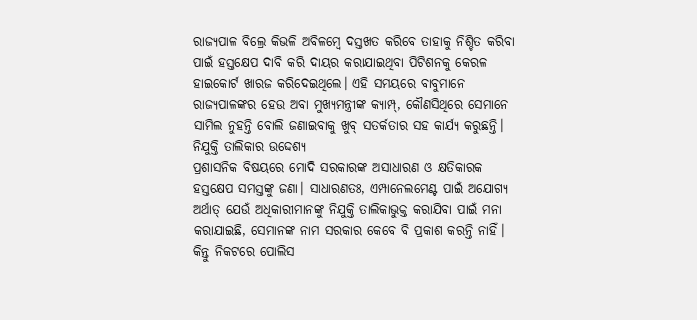ରାଜ୍ୟପାଳ ବିଲ୍ରେ କିଭଳି ଅବିଳମ୍ବେ ଦସ୍ତଖତ କରିବେ ତାହାକୁ ନିଶ୍ଚିତ କରିବା ପାଇଁ ହସ୍ତକ୍ଷେପ ଦାବି କରି ଦାୟର କରାଯାଇଥିବା ପିଟିଶନକୁ କେରଳ ହାଇକୋର୍ଟ ଖାରଜ କରିଦେଇଥିଲେ। ଏହି ସମୟରେ ବାବୁମାନେ ରାଜ୍ୟପାଳଙ୍କର ହେଉ ଅବା ମୁଖ୍ୟମନ୍ତ୍ରୀଙ୍କ କ୍ୟାମ୍ପ୍, କୌଣସିଥିରେ ସେମାନେ ସାମିଲ ନୁହନ୍ତି ବୋଲି ଜଣାଇବାକୁ ଖୁବ୍ ସତର୍କତାର ସହ କାର୍ଯ୍ୟ କରୁଛନ୍ତି।
ନିଯୁକ୍ତି ତାଲିକାର ଉଦ୍ଦେଶ୍ୟ
ପ୍ରଶାସନିକ ବିଷୟରେ ମୋଦି ସରକାରଙ୍କ ଅସାଧାରଣ ଓ କ୍ଷତିକାରକ ହସ୍ତକ୍ଷେପ ସମସ୍ତଙ୍କୁ ଜଣା। ସାଧାରଣତଃ, ଏମ୍ପାନେଲମେଣ୍ଟ ପାଇଁ ଅଯୋଗ୍ୟ ଅର୍ଥାତ୍ ଯେଉଁ ଅଧିକାରୀମାନଙ୍କୁ ନିଯୁକ୍ତି ତାଲିକାଭୁକ୍ତ କରାଯିବା ପାଇଁ ମନା କରାଯାଇଛି, ସେମାନଙ୍କ ନାମ ସରକାର କେବେ ବି ପ୍ରକାଶ କରନ୍ତି ନାହିଁ। କିନ୍ତୁ ନିକଟରେ ପୋଲିସ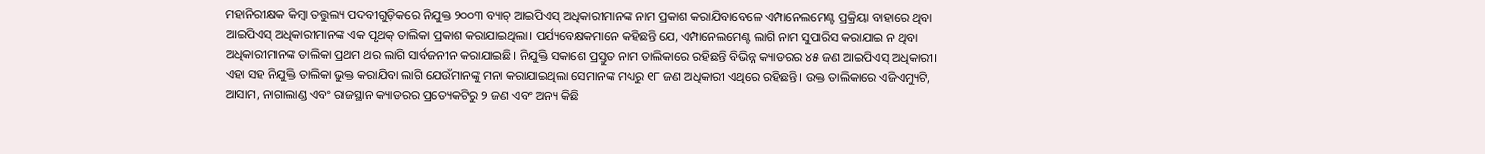ମହାନିରୀକ୍ଷକ କିମ୍ବା ତତ୍ତୁଲ୍ୟ ପଦବୀଗୁଡ଼ିକରେ ନିଯୁକ୍ତ ୨୦୦୩ ବ୍ୟାଚ୍ ଆଇପିଏସ୍ ଅଧିକାରୀମାନଙ୍କ ନାମ ପ୍ରକାଶ କରାଯିବାବେଳେ ଏମ୍ପାନେଲମେଣ୍ଟ ପ୍ରକ୍ରିୟା ବାହାରେ ଥିବା ଆଇପିଏସ୍ ଅଧିକାରୀମାନଙ୍କ ଏକ ପୃଥକ୍ ତାଲିକା ପ୍ରକାଶ କରାଯାଇଥିଲା। ପର୍ଯ୍ୟବେକ୍ଷକମାନେ କହିଛନ୍ତି ଯେ, ଏମ୍ପାନେଲମେଣ୍ଟ ଲାଗି ନାମ ସୁପାରିସ କରାଯାଇ ନ ଥିବା ଅଧିକାରୀମାନଙ୍କ ତାଲିକା ପ୍ରଥମ ଥର ଲାଗି ସାର୍ବଜନୀନ କରାଯାଇଛି। ନିଯୁକ୍ତି ସକାଶେ ପ୍ରସ୍ତୁତ ନାମ ତାଲିକାରେ ରହିଛନ୍ତି ବିଭିନ୍ନ କ୍ୟାଡରର ୪୫ ଜଣ ଆଇପିଏସ୍ ଅଧିକାରୀ। ଏହା ସହ ନିଯୁକ୍ତି ତାଲିକା ଭୁକ୍ତ କରାଯିବା ଲାଗି ଯେଉଁମାନଙ୍କୁ ମନା କରାଯାଇଥିଲା ସେମାନଙ୍କ ମଧ୍ୟରୁ ୧୮ ଜଣ ଅଧିକାରୀ ଏଥିରେ ରହିଛନ୍ତି। ଉକ୍ତ ତାଲିକାରେ ଏଜିଏମ୍ୟୁଟି, ଆସାମ, ନାଗାଲାଣ୍ଡ ଏବଂ ରାଜସ୍ଥାନ କ୍ୟାଡରର ପ୍ରତ୍ୟେକଟିରୁ ୨ ଜଣ ଏବଂ ଅନ୍ୟ କିଛି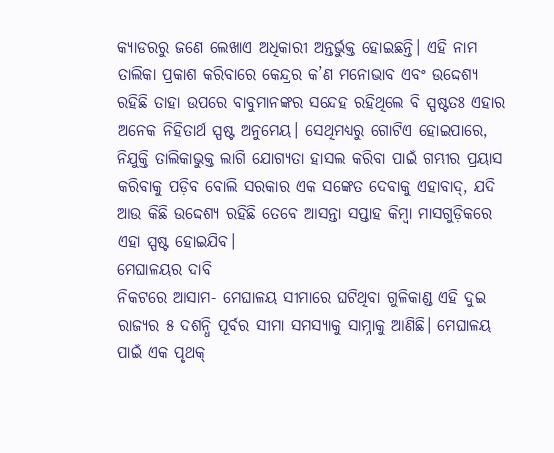କ୍ୟାଡରରୁ ଜଣେ ଲେଖାଏ ଅଧିକାରୀ ଅନ୍ତର୍ଭୁକ୍ତ ହୋଇଛନ୍ତି। ଏହି ନାମ ତାଲିକା ପ୍ରକାଶ କରିବାରେ କେନ୍ଦ୍ରର କ’ଣ ମନୋଭାବ ଏବଂ ଉଦ୍ଦେଶ୍ୟ ରହିଛି ତାହା ଉପରେ ବାବୁମାନଙ୍କର ସନ୍ଦେହ ରହିଥିଲେ ବି ସ୍ପଷ୍ଟତଃ ଏହାର ଅନେକ ନିହିତାର୍ଥ ସ୍ପଷ୍ଟ ଅନୁମେୟ। ସେଥିମଧ୍ୟରୁ ଗୋଟିଏ ହୋଇପାରେ, ନିଯୁକ୍ତି ତାଲିକାଭୁକ୍ତ ଲାଗି ଯୋଗ୍ୟତା ହାସଲ କରିବା ପାଇଁ ଗମ୍ଭୀର ପ୍ରୟାସ କରିବାକୁ ପଡ଼ିବ ବୋଲି ସରକାର ଏକ ସଙ୍କେତ ଦେବାକୁ ଏହାବାଦ୍, ଯଦି ଆଉ କିଛି ଉଦ୍ଦେଶ୍ୟ ରହିଛି ତେବେ ଆସନ୍ତା ସପ୍ତାହ କିମ୍ବା ମାସଗୁଡ଼ିକରେ ଏହା ସ୍ପଷ୍ଟ ହୋଇଯିବ।
ମେଘାଳୟର ଦାବି
ନିକଟରେ ଆସାମ- ମେଘାଳୟ ସୀମାରେ ଘଟିଥିବା ଗୁଳିକାଣ୍ଡ ଏହି ଦୁଇ ରାଜ୍ୟର ୫ ଦଶନ୍ଧି ପୂର୍ବର ସୀମା ସମସ୍ୟାକୁ ସାମ୍ନାକୁ ଆଣିଛି। ମେଘାଳୟ ପାଇଁ ଏକ ପୃଥକ୍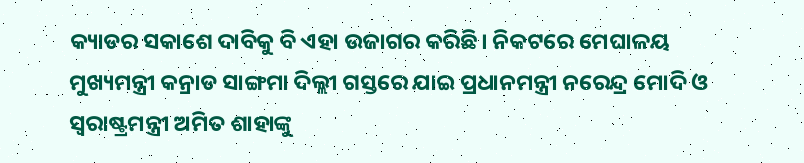କ୍ୟାଡର ସକାଶେ ଦାବିକୁ ବି ଏହା ଉଜାଗର କରିଛି। ନିକଟରେ ମେଘାଳୟ ମୁଖ୍ୟମନ୍ତ୍ରୀ କନ୍ରାଡ ସାଙ୍ଗମା ଦିଲ୍ଲୀ ଗସ୍ତରେ ଯାଇ ପ୍ରଧାନମନ୍ତ୍ରୀ ନରେନ୍ଦ୍ର ମୋଦି ଓ ସ୍ବରାଷ୍ଟ୍ରମନ୍ତ୍ରୀ ଅମିତ ଶାହାଙ୍କୁ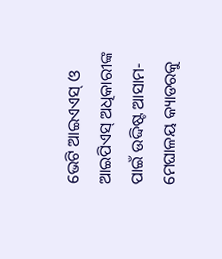ଭେଟି ଆଇଏଏସ୍ ଓ ଆଇପିଏସ୍ ଅଧିକାରୀଙ୍କ ପାଇଁ ଉଦ୍ଦିଷ୍ଟ ଆସାମ- ମେଘାଳୟ କ୍ୟାଡରକୁ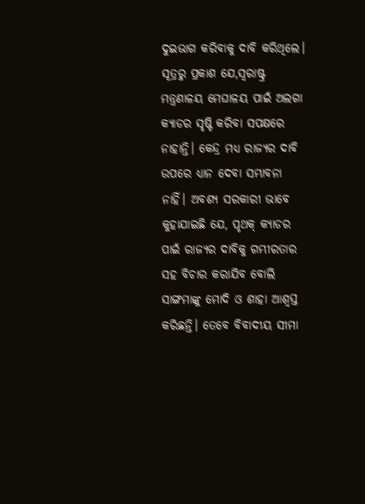ଦୁଇଭାଗ କରିବାକୁ ଦାବି କରିଥିଲେ। ସୂତ୍ରରୁ ପ୍ରକାଶ ଯେ,ସ୍ବରାଷ୍ଟ୍ର ମନ୍ତ୍ରଣାଳୟ ମେଘାଳୟ ପାଇଁ ଅଲଗା କ୍ୟାଡର ସୃଷ୍ଟି କରିବା ସପକ୍ଷରେ ନାହାନ୍ତି। କେନ୍ଦ୍ର ମଧ୍ୟ ରାଜ୍ୟର ଦାବି ଉପରେ ଧ୍ୟାନ ଦେବା ସମ୍ଭାବନା ନାହିଁ। ଅବଶ୍ୟ ସରକାରୀ ଭାବେ କୁହାଯାଇଛି ଯେ, ପୃଥକ୍ କ୍ୟାଡର ପାଇଁ ରାଜ୍ୟର ଦାବିକୁ ଗମ୍ଭୀରତାର ସହ ବିଚାର କରାଯିବ ବୋଲି ସାଙ୍ଗମାଙ୍କୁ ମୋଦି ଓ ଶାହା ଆଶ୍ୱସ୍ତ କରିଛନ୍ତି। ତେବେ ବିବାଦୀୟ ସୀମା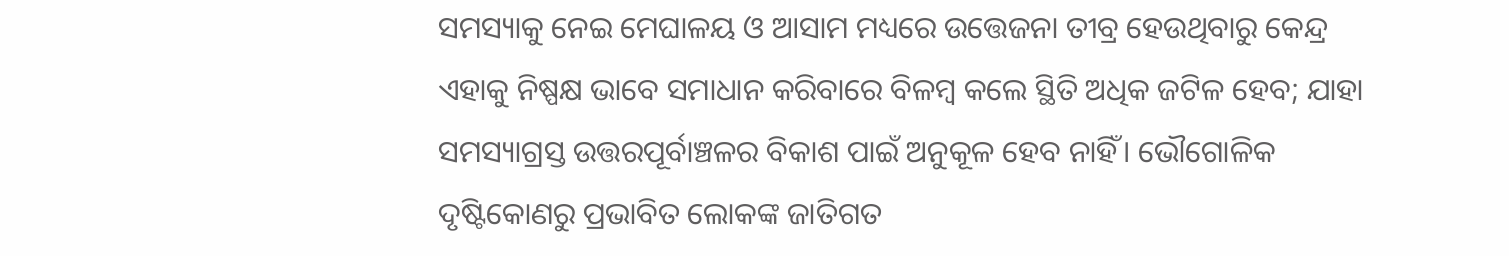ସମସ୍ୟାକୁ ନେଇ ମେଘାଳୟ ଓ ଆସାମ ମଧ୍ୟରେ ଉତ୍ତେଜନା ତୀବ୍ର ହେଉଥିବାରୁ କେନ୍ଦ୍ର ଏହାକୁ ନିଷ୍ପକ୍ଷ ଭାବେ ସମାଧାନ କରିବାରେ ବିଳମ୍ବ କଲେ ସ୍ଥିତି ଅଧିକ ଜଟିଳ ହେବ; ଯାହା ସମସ୍ୟାଗ୍ରସ୍ତ ଉତ୍ତରପୂର୍ବାଞ୍ଚଳର ବିକାଶ ପାଇଁ ଅନୁକୂଳ ହେବ ନାହିଁ। ଭୌଗୋଳିକ ଦୃଷ୍ଟିକୋଣରୁ ପ୍ରଭାବିତ ଲୋକଙ୍କ ଜାତିଗତ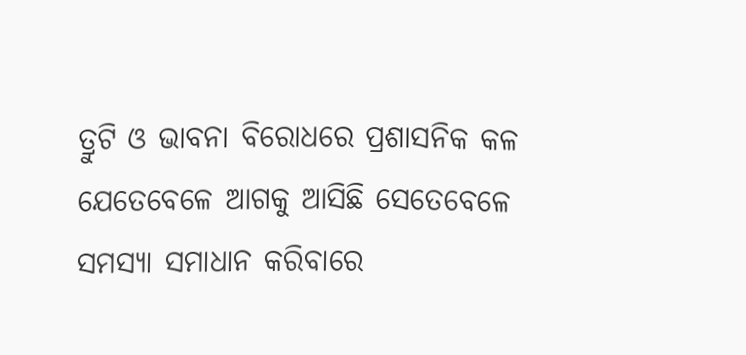ତ୍ରୁଟି ଓ ଭାବନା ବିରୋଧରେ ପ୍ରଶାସନିକ କଳ ଯେତେବେଳେ ଆଗକୁ ଆସିଛି ସେତେବେଳେ ସମସ୍ୟା ସମାଧାନ କରିବାରେ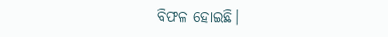ବିଫଳ ହୋଇଛି।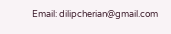Email: dilipcherian@gmail.com